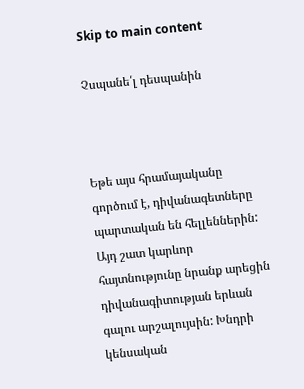Skip to main content

Չսպանե՛լ դեսպանին



Եթե այս հրամայականը գործում է, դիվանագետները պարտական են հելլեններին: Այդ շատ կարևոր հայտնությունը նրանք արեցին դիվանագիտության երևան գալու արշալույսին: Խնդրի կենսական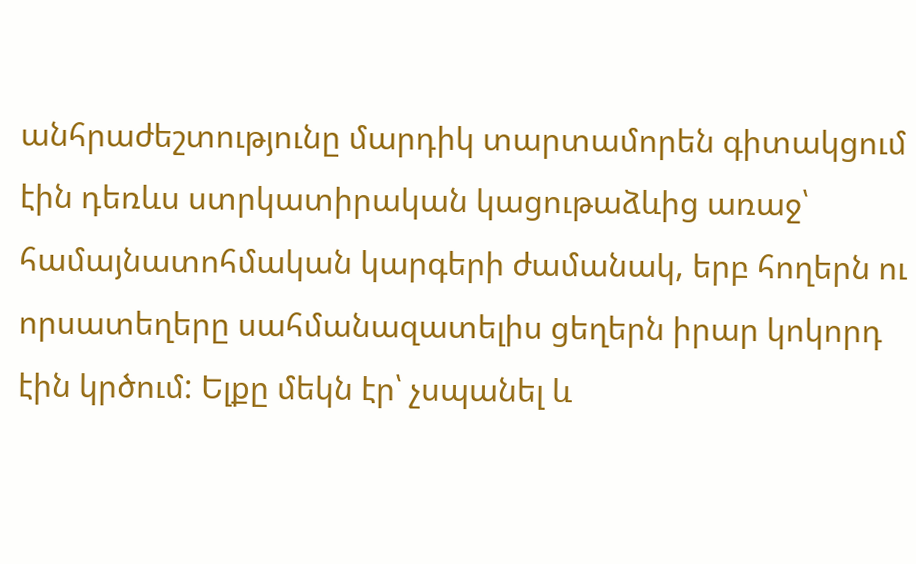անհրաժեշտությունը մարդիկ տարտամորեն գիտակցում էին դեռևս ստրկատիրական կացութաձևից առաջ՝ համայնատոհմական կարգերի ժամանակ, երբ հողերն ու որսատեղերը սահմանազատելիս ցեղերն իրար կոկորդ էին կրծում: Ելքը մեկն էր՝ չսպանել և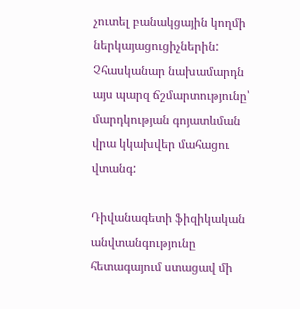չուտել բանակցային կողմի ներկայացուցիչներին: Չհասկանար նախամարդն այս պարզ ճշմարտությունը՝ մարդկության գոյատևման վրա կկախվեր մահացու վտանգ:

Դիվանագետի ֆիզիկական անվտանգությունը հետագայում ստացավ մի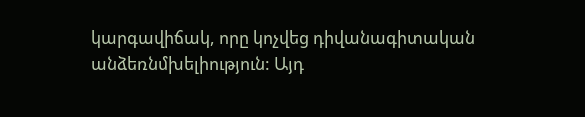կարգավիճակ, որը կոչվեց դիվանագիտական անձեռնմխելիություն: Այդ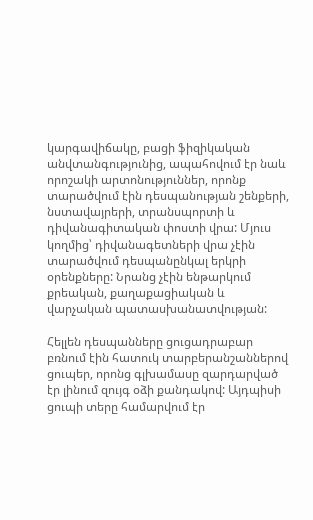կարգավիճակը, բացի ֆիզիկական անվտանգությունից, ապահովում էր նաև որոշակի արտոնություններ, որոնք տարածվում էին դեսպանության շենքերի, նստավայրերի, տրանսպորտի և դիվանագիտական փոստի վրա: Մյուս կողմից՝ դիվանագետների վրա չէին տարածվում դեսպանընկալ երկրի օրենքները: Նրանց չէին ենթարկում քրեական, քաղաքացիական և վարչական պատասխանատվության:

Հելլեն դեսպանները ցուցադրաբար բռնում էին հատուկ տարբերանշաններով ցուպեր, որոնց գլխամասը զարդարված էր լինում զույգ օձի քանդակով: Այդպիսի ցուպի տերը համարվում էր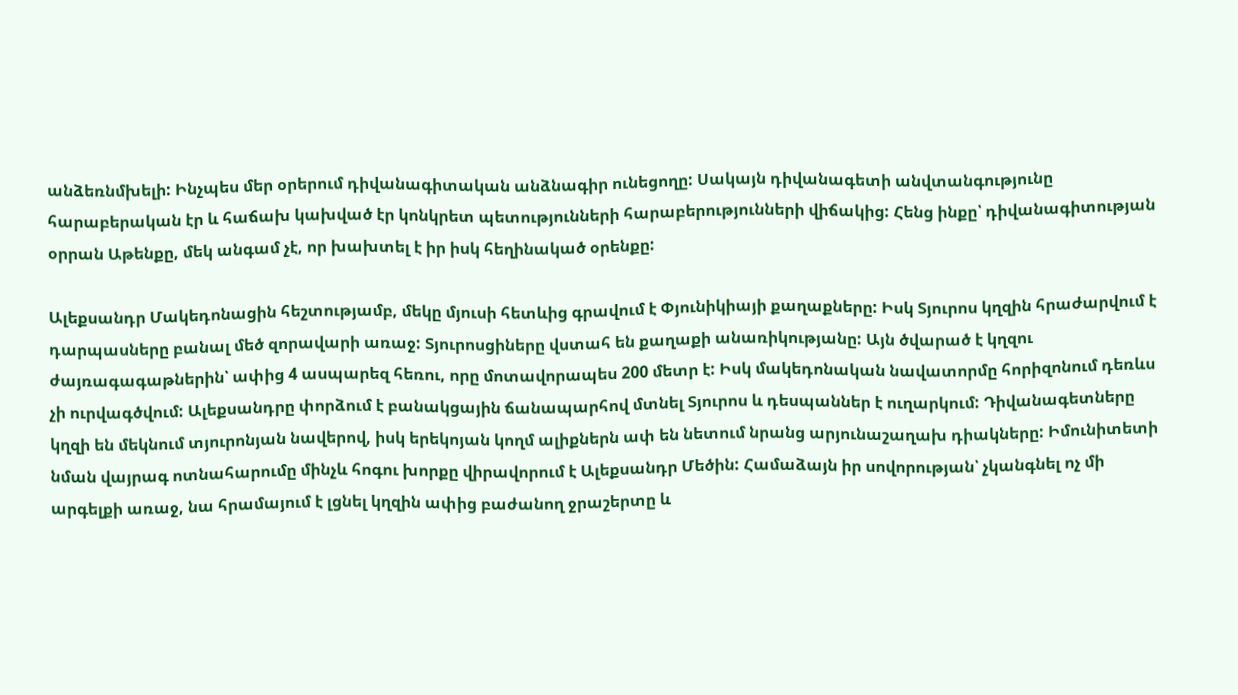անձեռնմխելի: Ինչպես մեր օրերում դիվանագիտական անձնագիր ունեցողը: Սակայն դիվանագետի անվտանգությունը հարաբերական էր և հաճախ կախված էր կոնկրետ պետությունների հարաբերությունների վիճակից: Հենց ինքը՝ դիվանագիտության օրրան Աթենքը, մեկ անգամ չէ, որ խախտել է իր իսկ հեղինակած օրենքը:

Ալեքսանդր Մակեդոնացին հեշտությամբ, մեկը մյուսի հետևից գրավում է Փյունիկիայի քաղաքները: Իսկ Տյուրոս կղզին հրաժարվում է դարպասները բանալ մեծ զորավարի առաջ: Տյուրոսցիները վստահ են քաղաքի անառիկությանը: Այն ծվարած է կղզու ժայռագագաթներին՝ ափից 4 ասպարեզ հեռու, որը մոտավորապես 200 մետր է: Իսկ մակեդոնական նավատորմը հորիզոնում դեռևս չի ուրվագծվում: Ալեքսանդրը փորձում է բանակցային ճանապարհով մտնել Տյուրոս և դեսպաններ է ուղարկում: Դիվանագետները կղզի են մեկնում տյուրոնյան նավերով, իսկ երեկոյան կողմ ալիքներն ափ են նետում նրանց արյունաշաղախ դիակները: Իմունիտետի նման վայրագ ոտնահարումը մինչև հոգու խորքը վիրավորում է Ալեքսանդր Մեծին: Համաձայն իր սովորության՝ չկանգնել ոչ մի արգելքի առաջ, նա հրամայում է լցնել կղզին ափից բաժանող ջրաշերտը և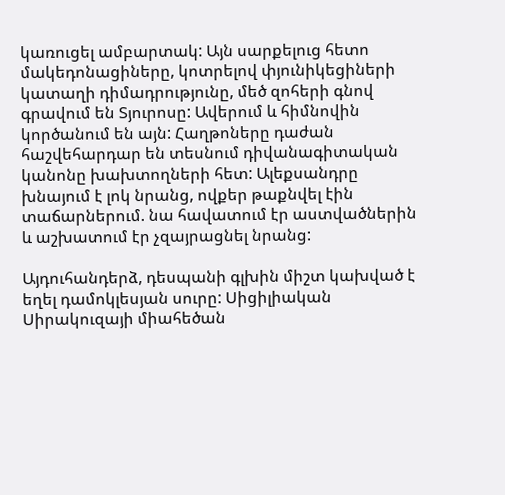կառուցել ամբարտակ: Այն սարքելուց հետո մակեդոնացիները, կոտրելով փյունիկեցիների կատաղի դիմադրությունը, մեծ զոհերի գնով գրավում են Տյուրոսը: Ավերում և հիմնովին կործանում են այն: Հաղթոները դաժան հաշվեհարդար են տեսնում դիվանագիտական կանոնը խախտողների հետ: Ալեքսանդրը խնայում է լոկ նրանց, ովքեր թաքնվել էին տաճարներում. նա հավատում էր աստվածներին և աշխատում էր չզայրացնել նրանց:

Այդուհանդերձ, դեսպանի գլխին միշտ կախված է եղել դամոկլեսյան սուրը: Սիցիլիական Սիրակուզայի միահեծան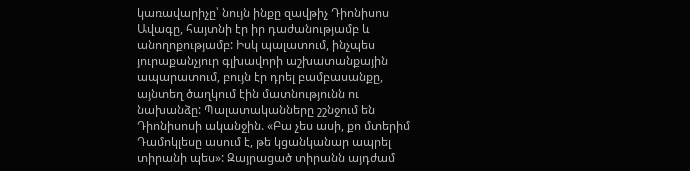կառավարիչը՝ նույն ինքը զավթիչ Դիոնիսոս Ավագը, հայտնի էր իր դաժանությամբ և անողոքությամբ: Իսկ պալատում, ինչպես յուրաքանչյուր գլխավորի աշխատանքային ապարատում, բույն էր դրել բամբասանքը, այնտեղ ծաղկում էին մատնությունն ու նախանձը: Պալատականները շշնջում են Դիոնիսոսի ականջին. «Բա չես ասի, քո մտերիմ Դամոկլեսը ասում է, թե կցանկանար ապրել տիրանի պես»: Զայրացած տիրանն այդժամ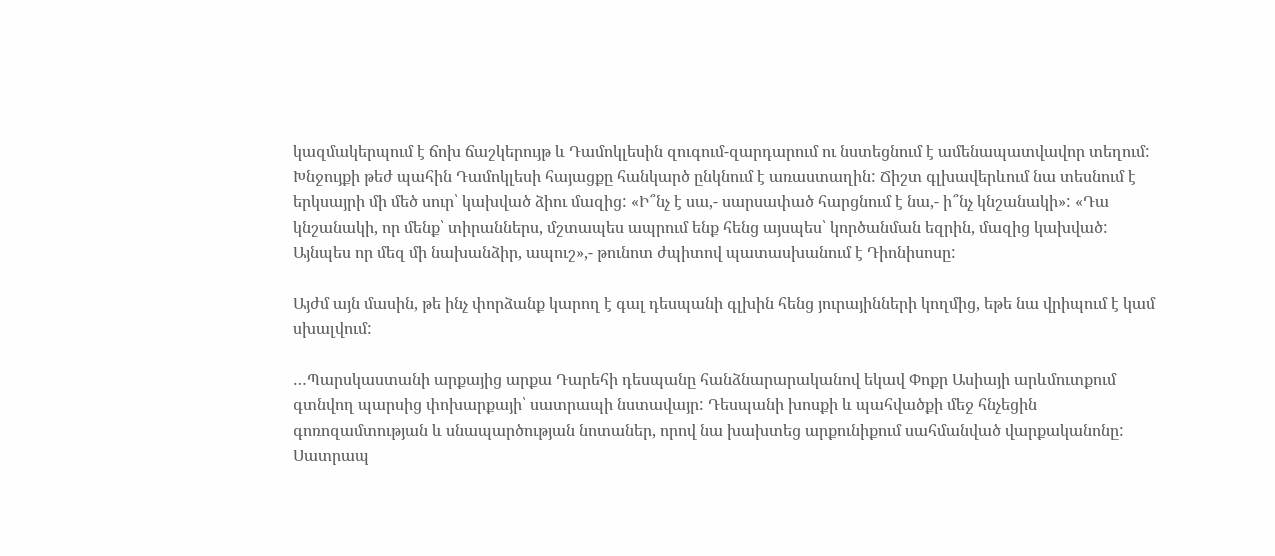կազմակերպում է ճոխ ճաշկերույթ և Դամոկլեսին զուգում-զարդարում ու նստեցնում է ամենապատվավոր տեղում: Խնջույքի թեժ պահին Դամոկլեսի հայացքը հանկարծ ընկնում է առաստաղին: Ճիշտ գլխավերևում նա տեսնում է երկսայրի մի մեծ սուր՝ կախված ձիու մազից: «Ի՞նչ է սա,- սարսափած հարցնում է նա,- ի՞նչ կնշանակի»: «Դա կնշանակի, որ մենք՝ տիրաններս, մշտապես ապրում ենք հենց այսպես՝ կործանման եզրին, մազից կախված: Այնպես որ մեզ մի նախանձիր, ապուշ»,- թունոտ ժպիտով պատասխանում է Դիոնիսոսը:

Այժմ այն մասին, թե ինչ փորձանք կարող է գալ դեսպանի գլխին հենց յուրայինների կողմից, եթե նա վրիպում է կամ սխալվում:

…Պարսկաստանի արքայից արքա Դարեհի դեսպանը հանձնարարականով եկավ Փոքր Ասիայի արևմուտքում գտնվող պարսից փոխարքայի՝ սատրապի նստավայր: Դեսպանի խոսքի և պահվածքի մեջ հնչեցին գոռոզամտության և սնապարծության նոտաներ, որով նա խախտեց արքունիքում սահմանված վարքականոնը: Սատրապ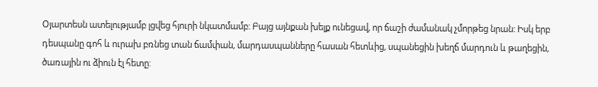Օյարտեսն ատելությամբ լցվեց հյուրի նկատմամբ: Բայց այնքան խելք ունեցավ, որ ճաշի ժամանակ չմորթեց նրան: Իսկ երբ դեսպանը գոհ և ուրախ բռնեց տան ճամփան, մարդասպանները հասան հետևից, սպանեցին խեղճ մարդուն և թաղեցին, ծառային ու ձիուն էլ հետը: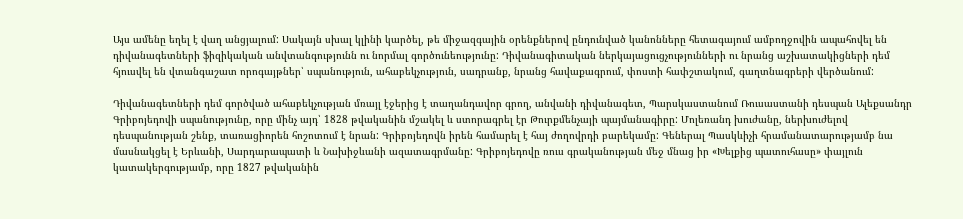Այս ամենը եղել է վաղ անցյալում: Սակայն սխալ կլինի կարծել, թե միջազգային օրենքներով ընդունված կանոնները հետագայում ամբողջովին ապահովել են դիվանագետների ֆիզիկական անվտանգությունն ու նորմալ գործունեությունը: Դիվանագիտական ներկայացուցչությունների ու նրանց աշխատակիցների դեմ հյուսվել են վտանգաշատ որոգայթներ՝ սպանություն, ահաբեկչություն, սադրանք, նրանց հավաքագրում, փոստի հափշտակում, գաղտնագրերի վերծանում:

Դիվանագետների դեմ գործված ահաբեկչության մռայլ էջերից է տաղանդավոր գրող, անվանի դիվանագետ, Պարսկաստանում Ռուսաստանի դեսպան Ալեքսանդր Գրիբոյեդովի սպանությունը, որը մինչ այդ՝ 1828 թվականին մշակել և ստորագրել էր Թուրքմենչայի պայմանագիրը: Մոլեռանդ խուժանը, ներխուժելով դեսպանության շենք, տառացիորեն հոշոտում է նրան: Գրիբոյեդովն իրեն համարել է հայ ժողովրդի բարեկամը: Գեներալ Պասկևիչի հրամանատարությամբ նա մասնակցել է Երևանի, Սարդարապատի և Նախիջևանի ազատագրմանը: Գրիբոյեդովը ռուս գրականության մեջ մնաց իր «Խելքից պատուհասը» փայլուն կատակերգությամբ, որը 1827 թվականին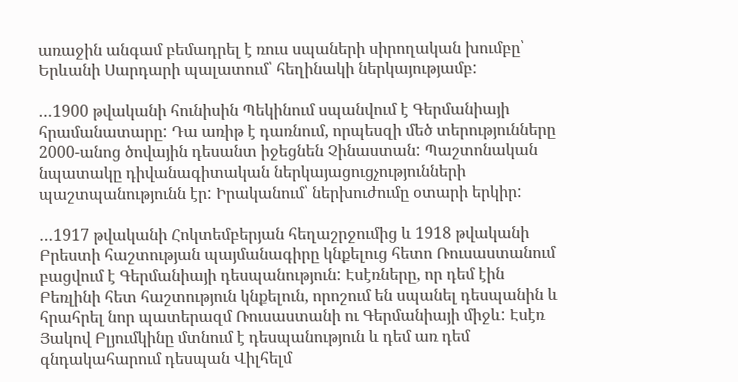առաջին անգամ բեմադրել է ռուս սպաների սիրողական խումբը՝ Երևանի Սարդարի պալատում՝ հեղինակի ներկայությամբ:

…1900 թվականի հունիսին Պեկինում սպանվում է Գերմանիայի հրամանատարը: Դա առիթ է դառնում, որպեսզի մեծ տերությունները 2000-անոց ծովային դեսանտ իջեցնեն Չինաստան: Պաշտոնական նպատակը դիվանագիտական ներկայացուցչությունների պաշտպանությունն էր: Իրականում՝ ներխուժումը օտարի երկիր:

…1917 թվականի Հոկտեմբերյան հեղաշրջումից և 1918 թվականի Բրեստի հաշտության պայմանագիրը կնքելուց հետո Ռուսաստանում բացվում է Գերմանիայի դեսպանություն: Էսէռները, որ դեմ էին Բեռլինի հետ հաշտություն կնքելուն, որոշում են սպանել դեսպանին և հրահրել նոր պատերազմ Ռուսաստանի ու Գերմանիայի միջև: Էսէռ Յակով Բլյումկինը մտնում է դեսպանություն և դեմ առ դեմ գնդակահարում դեսպան Վիլհելմ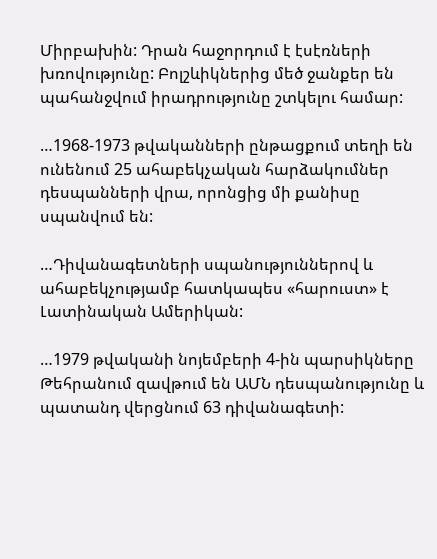Միրբախին: Դրան հաջորդում է էսէռների խռովությունը: Բոլշևիկներից մեծ ջանքեր են պահանջվում իրադրությունը շտկելու համար:

…1968-1973 թվականների ընթացքում տեղի են ունենում 25 ահաբեկչական հարձակումներ դեսպանների վրա, որոնցից մի քանիսը սպանվում են:

…Դիվանագետների սպանություններով և ահաբեկչությամբ հատկապես «հարուստ» է Լատինական Ամերիկան:

…1979 թվականի նոյեմբերի 4-ին պարսիկները Թեհրանում զավթում են ԱՄՆ դեսպանությունը և պատանդ վերցնում 63 դիվանագետի: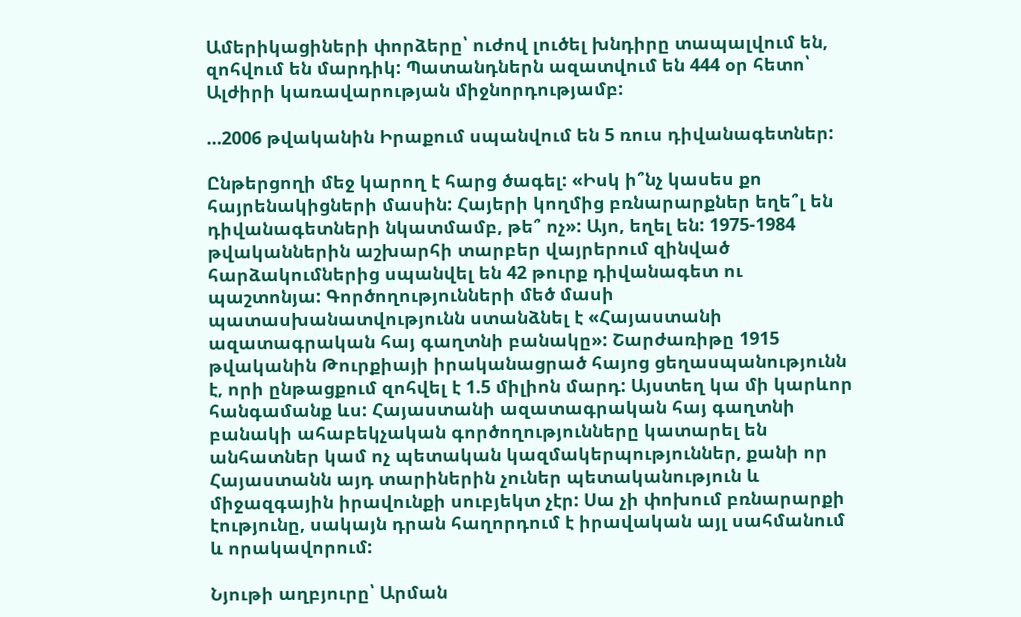Ամերիկացիների փորձերը՝ ուժով լուծել խնդիրը տապալվում են, զոհվում են մարդիկ: Պատանդներն ազատվում են 444 օր հետո՝ Ալժիրի կառավարության միջնորդությամբ:

…2006 թվականին Իրաքում սպանվում են 5 ռուս դիվանագետներ:

Ընթերցողի մեջ կարող է հարց ծագել: «Իսկ ի՞նչ կասես քո հայրենակիցների մասին: Հայերի կողմից բռնարարքներ եղե՞լ են դիվանագետների նկատմամբ, թե՞ ոչ»: Այո, եղել են: 1975-1984 թվականներին աշխարհի տարբեր վայրերում զինված հարձակումներից սպանվել են 42 թուրք դիվանագետ ու պաշտոնյա: Գործողությունների մեծ մասի պատասխանատվությունն ստանձնել է «Հայաստանի ազատագրական հայ գաղտնի բանակը»: Շարժառիթը 1915 թվականին Թուրքիայի իրականացրած հայոց ցեղասպանությունն է, որի ընթացքում զոհվել է 1.5 միլիոն մարդ: Այստեղ կա մի կարևոր հանգամանք ևս: Հայաստանի ազատագրական հայ գաղտնի բանակի ահաբեկչական գործողությունները կատարել են անհատներ կամ ոչ պետական կազմակերպություններ, քանի որ Հայաստանն այդ տարիներին չուներ պետականություն և միջազգային իրավունքի սուբյեկտ չէր: Սա չի փոխում բռնարարքի էությունը, սակայն դրան հաղորդում է իրավական այլ սահմանում և որակավորում:

Նյութի աղբյուրը՝ Արման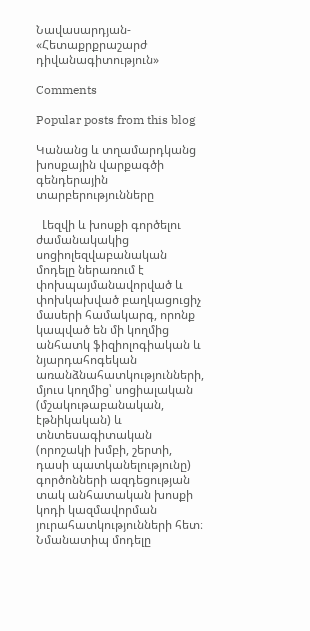Նավասարդյան- «Հետաքրքրաշարժ դիվանագիտություն»

Comments

Popular posts from this blog

Կանանց և տղամարդկանց խոսքային վարքագծի գենդերային տարբերությունները

  Լեզվի և խոսքի գործելու ժամանակակից սոցիոլեզվաբանական մոդելը ներառում է փոխպայմանավորված և փոխկախված բաղկացուցիչ մասերի համակարգ, որոնք կապված են մի կողմից անհատկ ֆիզիոլոգիական և նյարդահոգեկան առանձնահատկությունների, մյուս կողմից՝ սոցիալական (մշակութաբանական, էթնիկական) և տնտեսագիտական (որոշակի խմբի, շերտի, դասի պատկանելությունը) գործոնների ազդեցության տակ անհատական խոսքի կոդի կազմավորման յուրահատկությունների հետ։ Նմանատիպ մոդելը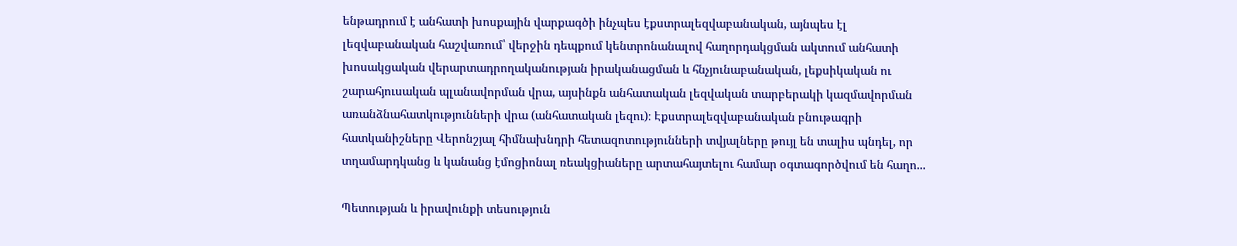ենթադրում է անհատի խոսքային վարքագծի ինչպես էքստրալեզվաբանական, այնպես էլ լեզվաբանական հաշվառում՝ վերջին դեպքում կենտրոնանալով հաղորդակցման ակտում անհատի խոսակցական վերարտադրողականության իրականացման և հնչյունաբանական, լեքսիկական ու շարահյուսական պլանավորման վրա, այսինքն անհատական լեզվական տարբերակի կազմավորման առանձնահատկությունների վրա (անհատական լեզու)։ Էքստրալեզվաբանական բնութագրի հատկանիշները Վերոնշյալ հիմնախնդրի հետազոտությունների տվյալները թույլ են տալիս պնդել, որ տղամարդկանց և կանանց էմոցիոնալ ռեակցիաները արտահայտելու համար օգտագործվում են հաղո...

Պետության և իրավունքի տեսություն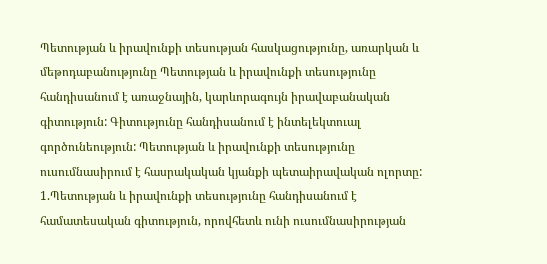Պետության և իրավունքի տեսության հասկացությունը, առարկան և մեթոդաբանությունը Պետության և իրավունքի տեսությունը հանդիսանում է առաջնային, կարևորագույն իրավաբանական գիտություն: Գիտությունը հանդիսանում է ինտելեկտուալ գործունեություն: Պետության և իրավունքի տեսությունը ուսումնասիրում է հասրակական կյանքի պետաիրավական ոլորտը: 1.Պետության և իրավունքի տեսությունը հանդիսանում է համատեսական գիտություն, որովհետև ունի ուսումնասիրության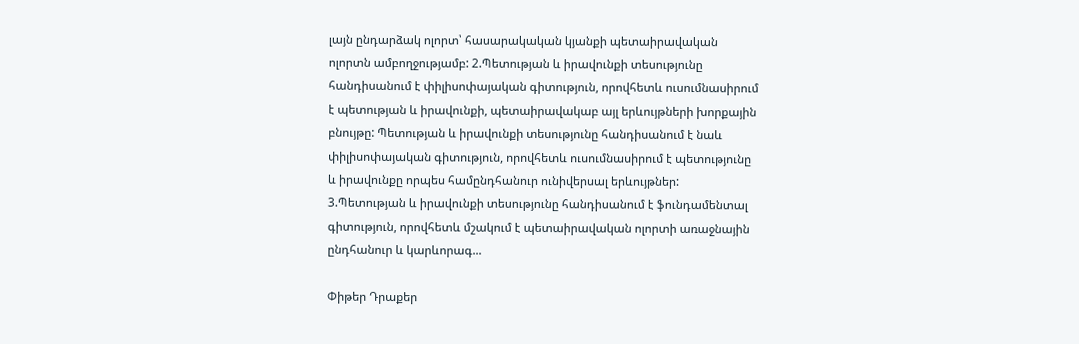լայն ընդարձակ ոլորտ՝ հասարակական կյանքի պետաիրավական ոլորտն ամբողջությամբ: 2.Պետության և իրավունքի տեսությունը հանդիսանում է փիլիսոփայական գիտություն, որովհետև ուսումնասիրում է պետության և իրավունքի, պետաիրավակաբ այլ երևույթների խորքային բնույթը: Պետության և իրավունքի տեսությունը հանդիսանում է նաև փիլիսոփայական գիտություն, որովհետև ուսումնասիրում է պետությունը և իրավունքը որպես համընդհանուր ունիվերսալ երևույթներ: 3.Պետության և իրավունքի տեսությունը հանդիսանում է ֆունդամենտալ գիտություն, որովհետև մշակում է պետաիրավական ոլորտի առաջնային ընդհանուր և կարևորագ...

Փիթեր Դրաքեր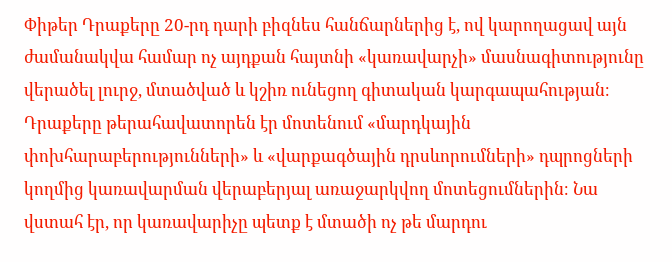Փիթեր Դրաքերը 20-րդ դարի բիզնես հանճարներից է, ով կարողացավ այն ժամանակվա համար ոչ այդքան հայտնի «կառավարչի» մասնագիտությունը վերածել լուրջ, մտածված և կշիռ ունեցող գիտական կարգապահության։ Դրաքերը թերահավատորեն էր մոտենում «մարդկային փոխհարաբերությունների» և «վարքագծային դրսևորումների» դպրոցների կողմից կառավարման վերաբերյալ առաջարկվող մոտեցումներին։ Նա վստահ էր, որ կառավարիչը պետք է մտածի ոչ թե մարդու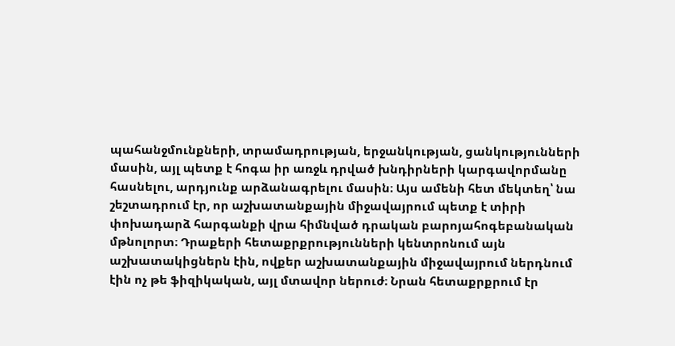պահանջմունքների, տրամադրության, երջանկության, ցանկությունների մասին, այլ պետք է հոգա իր առջև դրված խնդիրների կարգավորմանը հասնելու, արդյունք արձանագրելու մասին։ Այս ամենի հետ մեկտեղ՝ նա շեշտադրում էր, որ աշխատանքային միջավայրում պետք է տիրի փոխադարձ հարգանքի վրա հիմնված դրական բարոյահոգեբանական մթնոլորտ։ Դրաքերի հետաքրքրությունների կենտրոնում այն աշխատակիցներն էին, ովքեր աշխատանքային միջավայրում ներդնում էին ոչ թե ֆիզիկական, այլ մտավոր ներուժ։ Նրան հետաքրքրում էր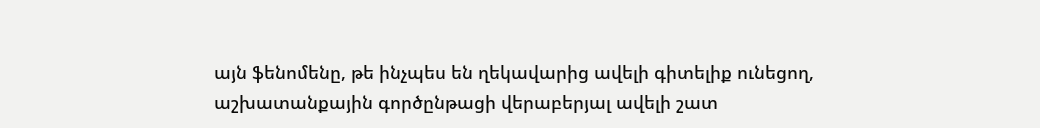այն ֆենոմենը, թե ինչպես են ղեկավարից ավելի գիտելիք ունեցող, աշխատանքային գործընթացի վերաբերյալ ավելի շատ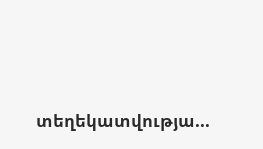տեղեկատվությա...